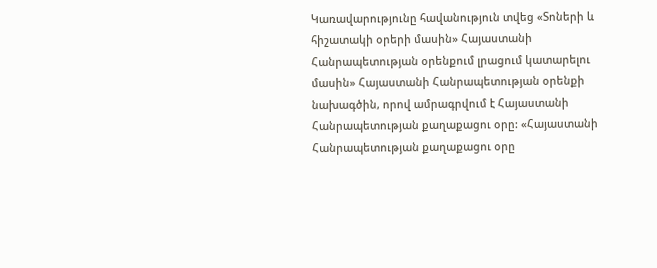Կառավարությունը հավանություն տվեց «Տոների և հիշատակի օրերի մասին» Հայաստանի Հանրապետության օրենքում լրացում կատարելու մասին» Հայաստանի Հանրապետության օրենքի նախագծին, որով ամրագրվում է Հայաստանի Հանրապետության քաղաքացու օրը: «Հայաստանի Հանրապետության քաղաքացու օրը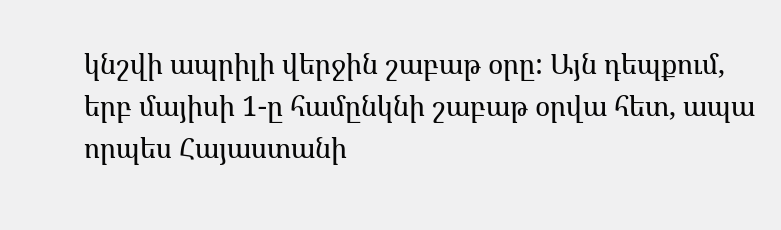կնշվի ապրիլի վերջին շաբաթ օրը: Այն դեպքում, երբ մայիսի 1-ը համընկնի շաբաթ օրվա հետ, ապա որպես Հայաստանի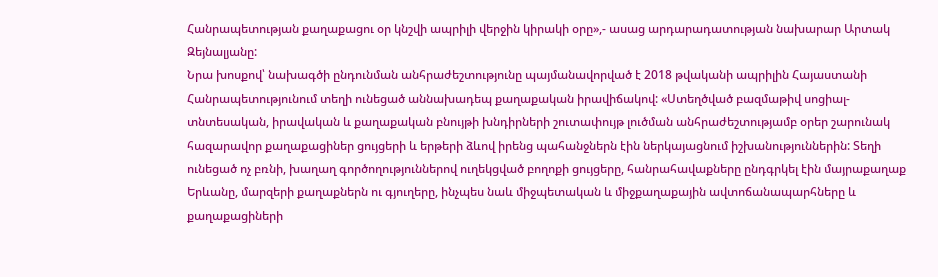Հանրապետության քաղաքացու օր կնշվի ապրիլի վերջին կիրակի օրը»,- ասաց արդարադատության նախարար Արտակ Զեյնալյանը:
Նրա խոսքով՝ նախագծի ընդունման անհրաժեշտությունը պայմանավորված է 2018 թվականի ապրիլին Հայաստանի Հանրապետությունում տեղի ունեցած աննախադեպ քաղաքական իրավիճակով: «Ստեղծված բազմաթիվ սոցիալ-տնտեսական, իրավական և քաղաքական բնույթի խնդիրների շուտափույթ լուծման անհրաժեշտությամբ օրեր շարունակ հազարավոր քաղաքացիներ ցույցերի և երթերի ձևով իրենց պահանջներն էին ներկայացնում իշխանություններին: Տեղի ունեցած ոչ բռնի, խաղաղ գործողություններով ուղեկցված բողոքի ցույցերը, հանրահավաքները ընդգրկել էին մայրաքաղաք Երևանը, մարզերի քաղաքներն ու գյուղերը, ինչպես նաև միջպետական և միջքաղաքային ավտոճանապարհները և քաղաքացիների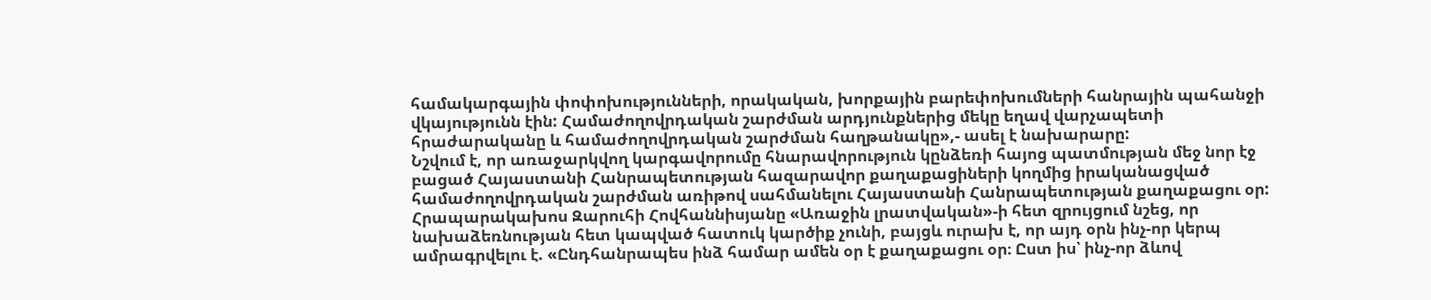համակարգային փոփոխությունների, որակական, խորքային բարեփոխումների հանրային պահանջի վկայությունն էին: Համաժողովրդական շարժման արդյունքներից մեկը եղավ վարչապետի հրաժարականը և համաժողովրդական շարժման հաղթանակը»,- ասել է նախարարը:
Նշվում է, որ առաջարկվող կարգավորումը հնարավորություն կընձեռի հայոց պատմության մեջ նոր էջ բացած Հայաստանի Հանրապետության հազարավոր քաղաքացիների կողմից իրականացված համաժողովրդական շարժման առիթով սահմանելու Հայաստանի Հանրապետության քաղաքացու օր:
Հրապարակախոս Զարուհի Հովհաննիսյանը «Առաջին լրատվական»-ի հետ զրույցում նշեց, որ նախաձեռնության հետ կապված հատուկ կարծիք չունի, բայցև ուրախ է, որ այդ օրն ինչ-որ կերպ ամրագրվելու է. «Ընդհանրապես ինձ համար ամեն օր է քաղաքացու օր։ Ըստ իս՝ ինչ-որ ձևով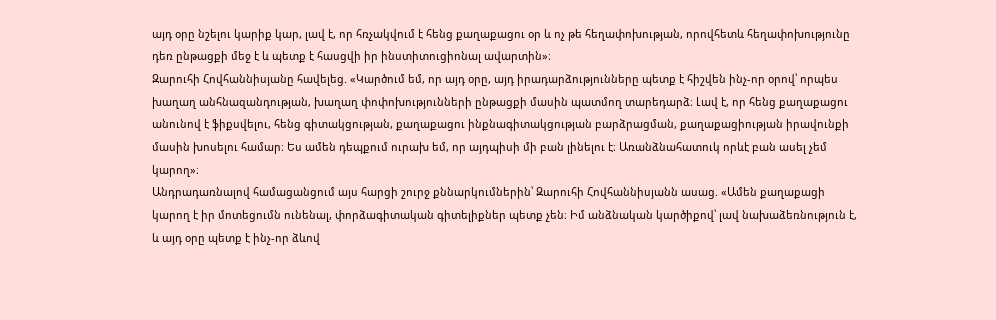այդ օրը նշելու կարիք կար, լավ է, որ հռչակվում է հենց քաղաքացու օր և ոչ թե հեղափոխության, որովհետև հեղափոխությունը դեռ ընթացքի մեջ է և պետք է հասցվի իր ինստիտուցիոնալ ավարտին»։
Զարուհի Հովհաննիսյանը հավելեց. «Կարծում եմ, որ այդ օրը, այդ իրադարձությունները պետք է հիշվեն ինչ-որ օրով՝ որպես խաղաղ անհնազանդության, խաղաղ փոփոխությունների ընթացքի մասին պատմող տարեդարձ։ Լավ է, որ հենց քաղաքացու անունով է ֆիքսվելու, հենց գիտակցության, քաղաքացու ինքնագիտակցության բարձրացման, քաղաքացիության իրավունքի մասին խոսելու համար։ Ես ամեն դեպքում ուրախ եմ, որ այդպիսի մի բան լինելու է։ Առանձնահատուկ որևէ բան ասել չեմ կարող»։
Անդրադառնալով համացանցում այս հարցի շուրջ քննարկումներին՝ Զարուհի Հովհաննիսյանն ասաց. «Ամեն քաղաքացի կարող է իր մոտեցումն ունենալ, փորձագիտական գիտելիքներ պետք չեն։ Իմ անձնական կարծիքով՝ լավ նախաձեռնություն է, և այդ օրը պետք է ինչ-որ ձևով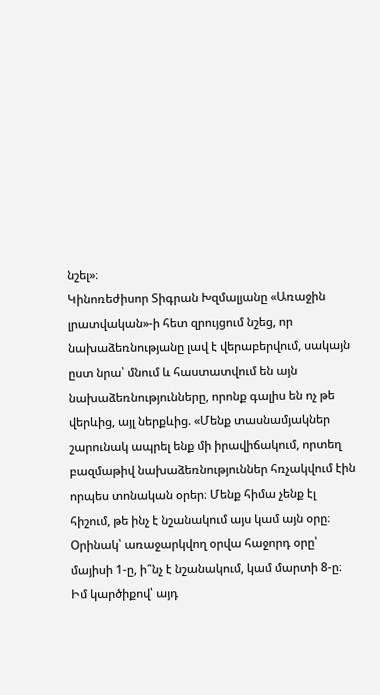նշել»։
Կինոռեժիսոր Տիգրան Խզմալյանը «Առաջին լրատվական»-ի հետ զրույցում նշեց, որ նախաձեռնությանը լավ է վերաբերվում, սակայն ըստ նրա՝ մնում և հաստատվում են այն նախաձեռնությունները, որոնք գալիս են ոչ թե վերևից, այլ ներքևից. «Մենք տասնամյակներ շարունակ ապրել ենք մի իրավիճակում, որտեղ բազմաթիվ նախաձեռնություններ հռչակվում էին որպես տոնական օրեր։ Մենք հիմա չենք էլ հիշում, թե ինչ է նշանակում այս կամ այն օրը։ Օրինակ՝ առաջարկվող օրվա հաջորդ օրը՝ մայիսի 1-ը, ի՞նչ է նշանակում, կամ մարտի 8-ը։ Իմ կարծիքով՝ այդ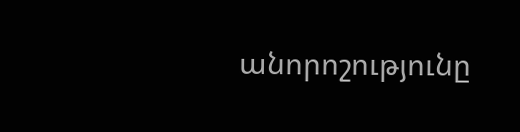անորոշությունը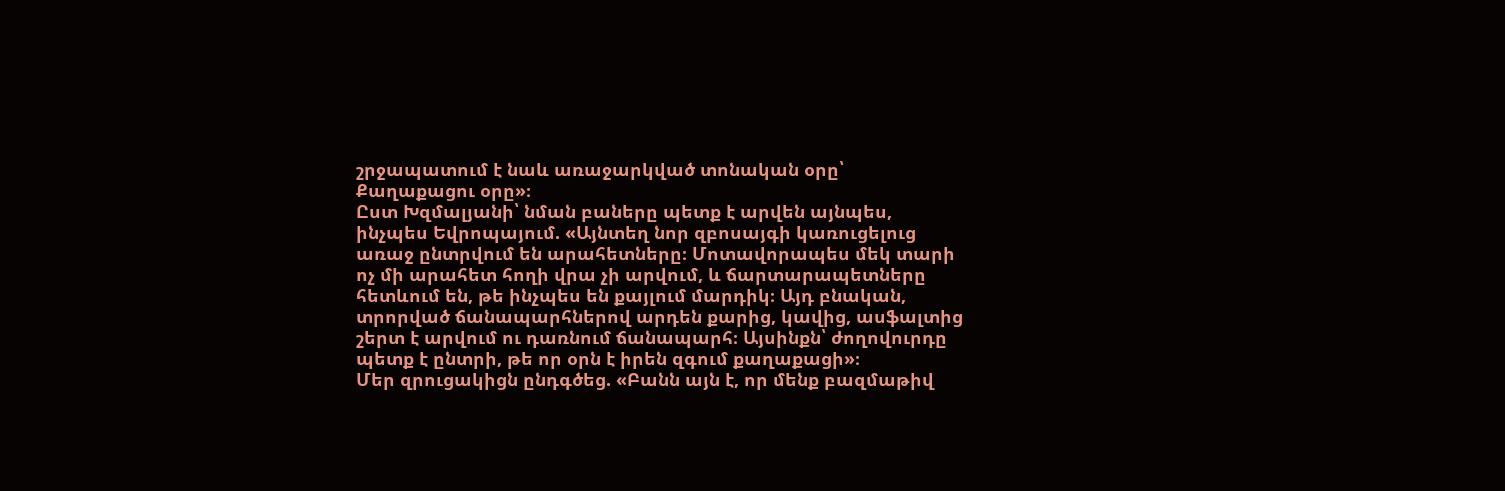շրջապատում է նաև առաջարկված տոնական օրը՝ Քաղաքացու օրը»։
Ըստ Խզմալյանի՝ նման բաները պետք է արվեն այնպես, ինչպես Եվրոպայում. «Այնտեղ նոր զբոսայգի կառուցելուց առաջ ընտրվում են արահետները։ Մոտավորապես մեկ տարի ոչ մի արահետ հողի վրա չի արվում, և ճարտարապետները հետևում են, թե ինչպես են քայլում մարդիկ։ Այդ բնական, տրորված ճանապարհներով արդեն քարից, կավից, ասֆալտից շերտ է արվում ու դառնում ճանապարհ։ Այսինքն՝ ժողովուրդը պետք է ընտրի, թե որ օրն է իրեն զգում քաղաքացի»։
Մեր զրուցակիցն ընդգծեց. «Բանն այն է, որ մենք բազմաթիվ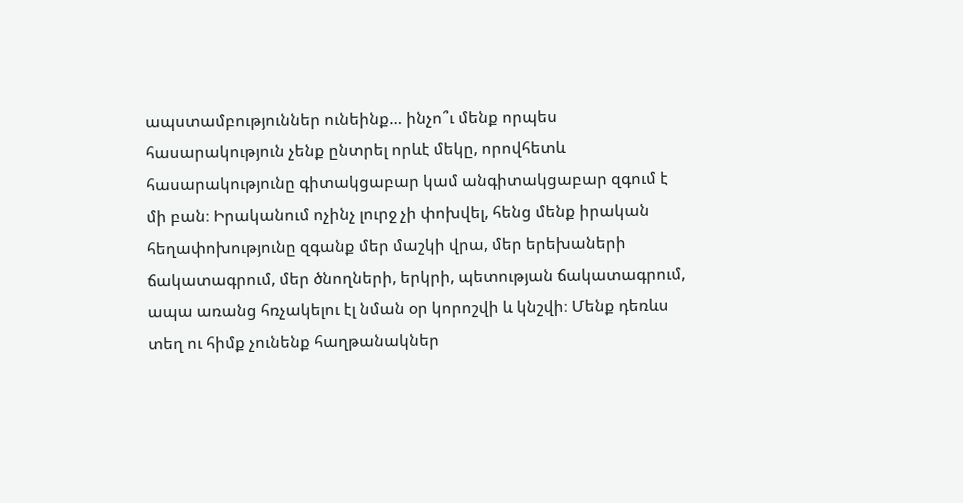ապստամբություններ ունեինք… ինչո՞ւ մենք որպես հասարակություն չենք ընտրել որևէ մեկը, որովհետև հասարակությունը գիտակցաբար կամ անգիտակցաբար զգում է մի բան։ Իրականում ոչինչ լուրջ չի փոխվել, հենց մենք իրական հեղափոխությունը զգանք մեր մաշկի վրա, մեր երեխաների ճակատագրում, մեր ծնողների, երկրի, պետության ճակատագրում, ապա առանց հռչակելու էլ նման օր կորոշվի և կնշվի։ Մենք դեռևս տեղ ու հիմք չունենք հաղթանակներ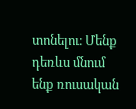տոնելու։ Մենք դեռևս մնում ենք ռուսական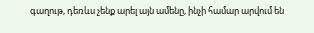գաղութ, դեռևս չենք արել այն ամենը, ինչի համար արվում են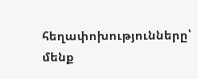հեղափոխությունները՝ մենք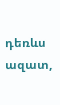դեռևս ազատ,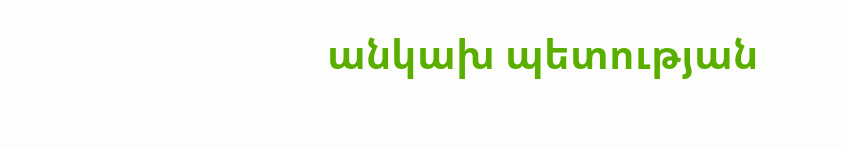անկախ պետության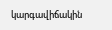կարգավիճակին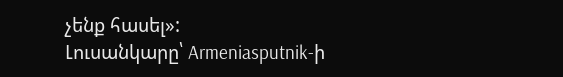չենք հասել»:
Լուսանկարը՝ Armeniasputnik-ի